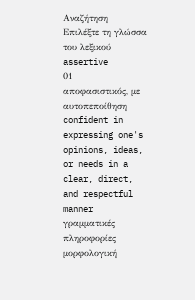Αναζήτηση
Επιλέξτε τη γλώσσα του λεξικού
assertive
01
αποφασιστικός, με αυτοπεποίθηση
confident in expressing one's opinions, ideas, or needs in a clear, direct, and respectful manner
γραμματικές πληροφορίες
μορφολογική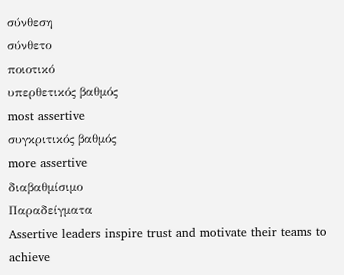σύνθεση
σύνθετο
ποιοτικό
υπερθετικός βαθμός
most assertive
συγκριτικός βαθμός
more assertive
διαβαθμίσιμο
Παραδείγματα
Assertive leaders inspire trust and motivate their teams to achieve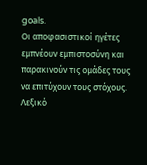goals.
Οι αποφασιστικοί ηγέτες εμπνέουν εμπιστοσύνη και παρακινούν τις ομάδες τους να επιτύχουν τους στόχους.
Λεξικό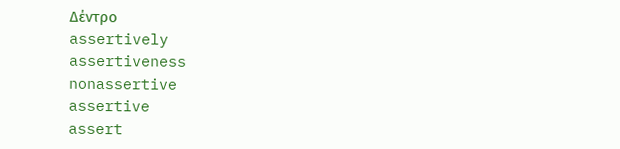Δέντρο
assertively
assertiveness
nonassertive
assertive
assert